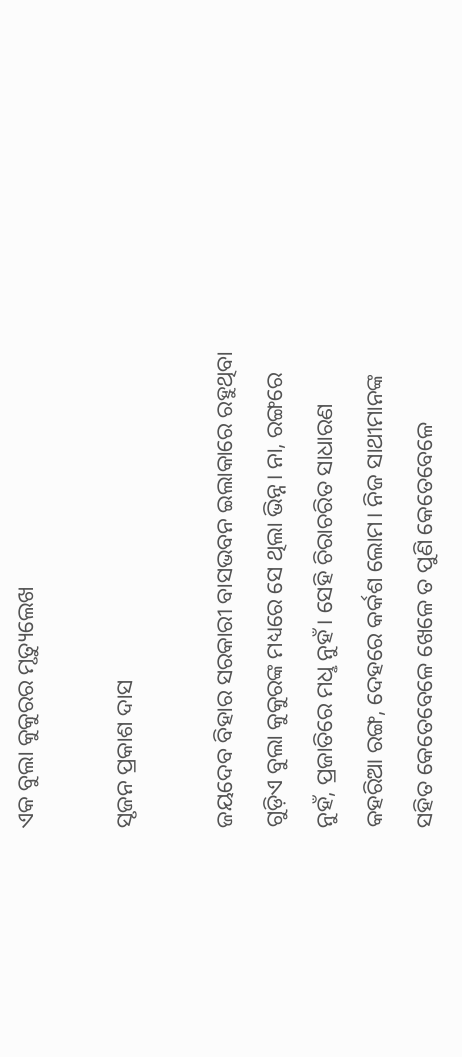ଏକ ବୁଲା କୁକୁରର ମୃତ୍ୟୁଲେଖ

ସୃଜନ ପ୍ରକାଶ ଦାସ

ଜୟଦେବ ବିହାର ସରକାରୀ ବାସଭବନ ଇଲାକାରେ ରହୁଥିବା ଗୁଡ଼ିଏ ବୁଲା କୁକୁରଙ୍କ ମଧ୍ୟରେ ସେ ଥିଲା ଭିନ୍ନ। ନା, ରଙ୍ଗରେ ନୁହଁ, ପ୍ରଜାତିରେ ମଧୢ ନୁହଁ। ସେହି ଚିରାଚରିତ ସାଧାରଣ କହରିଆ ରଙ୍ଗ, ଦେହରେ କର୍କଶ ଲୋମ। ନିଜ ସାଥୀମାନଙ୍କ ସହିତ କେତେବେଳେ ଖେଳେ ତ ପୁଣି କେତେବେଳେ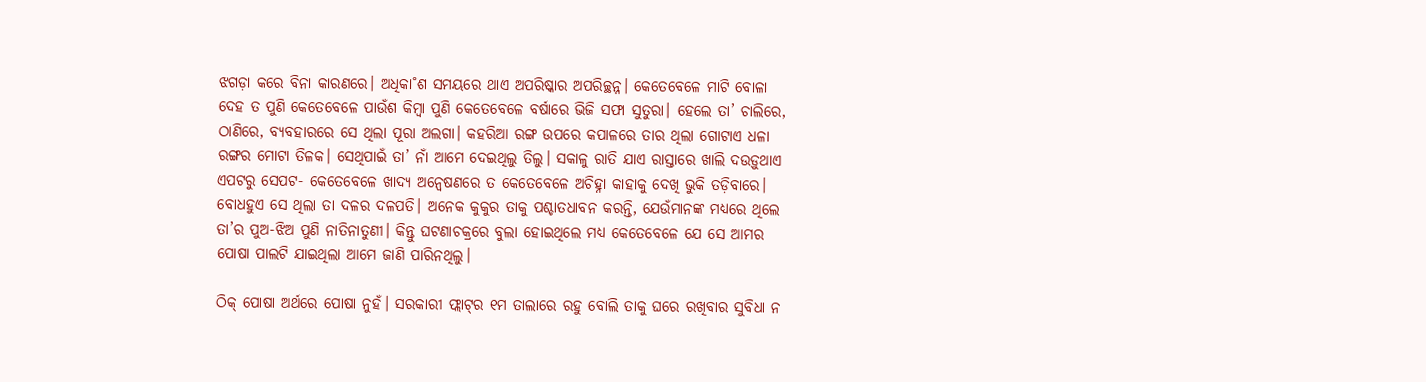ଝଗଡ଼ା କରେ ବିନା କାରଣରେ। ଅଧିକା˚ଶ ସମୟରେ ଥାଏ ଅପରିଷ୍କାର ଅପରିଚ୍ଛନ୍ନ। କେତେବେଳେ ମାଟି ବୋଳା ଦେହ ତ ପୁଣି କେତେବେଳେ ପାଉଁଶ କିମ୍ବା ପୁଣି କେତେବେଳେ ବର୍ଷାରେ ଭିଜି ସଫା ସୁତୁରା। ହେଲେ ତା’ ଚାଲିରେ, ଠାଣିରେ, ବ୍ୟବହାରରେ ସେ ଥିଲା ପୂରା ଅଲଗା। କହରିଆ ରଙ୍ଗ ଉପରେ କପାଳରେ ତାର ଥିଲା ଗୋଟାଏ ଧଳା ରଙ୍ଗର ମୋଟା ତିଳକ। ସେଥିପାଇଁ ତା’ ନାଁ ଆମେ ଦେଇଥିଲୁ ତିଲୁ। ସକାଳୁ ରାତି ଯାଏ ରାସ୍ତାରେ ଖାଲି ଦଉଡ଼ୁଥାଏ ଏପଟରୁ ସେପଟ- କେତେବେଳେ ଖାଦ୍ୟ ଅନ୍ବେଷଣରେ ତ କେତେବେଳେ ଅଚିହ୍ନା କାହାକୁ ଦେଖି ଭୁକି ତଡ଼ିବାରେ। ବୋଧହୁଏ ସେ ଥିଲା ତା ଦଳର ଦଳପତି। ଅନେକ କୁକୁର ତାକୁ ପଶ୍ଚାତଧାବନ କରନ୍ତି, ଯେଉଁମାନଙ୍କ ମଧ୍ୟରେ ଥିଲେ ତା’ର ପୁଅ-ଝିଅ ପୁଣି ନାତିନାତୁଣୀ। କିନ୍ତୁ ଘଟଣାଚକ୍ରରେ ବୁଲା ହୋଇଥିଲେ ମଧ୍ୟ କେତେବେଳେ ଯେ ସେ ଆମର ପୋଷା ପାଲଟି ଯାଇଥିଲା ଆମେ ଜାଣି ପାରିନଥିଲୁ।

ଠିକ୍‌ ପୋଷା ଅର୍ଥରେ ପୋଷା ନୁହଁ। ସରକାରୀ ଫ୍ଲାଟ୍‌ର ୧ମ ତାଲାରେ ରହୁ ବୋଲି ତାକୁ ଘରେ ରଖିବାର ସୁବିଧା ନ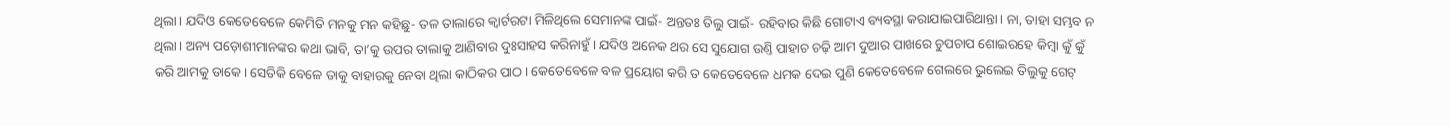ଥିଲା। ଯଦିଓ କେତେବେଳେ କେମିତି ମନକୁ ମନ କହିଛୁ- ତଳ ତାଲାରେ କ୍ବାର୍ଟରଟା ମିଳିଥିଲେ ସେମାନଙ୍କ ପାଇଁ- ଅନ୍ତତଃ ତିଲୁ ପାଇଁ- ରହିବାର କିଛି ଗୋଟାଏ ବ୍ୟବସ୍ଥା କରାଯାଇପାରିଥାନ୍ତା। ନା, ତାହା ସମ୍ଭବ ନ ଥିଲା। ଅନ୍ୟ ପଡ଼ୋଶୀମାନଙ୍କର କଥା ଭାବି, ତା’କୁ ଉପର ତାଲାକୁ ଆଣିବାର ଦୁଃସାହସ କରିନାହୁଁ। ଯଦିଓ ଅନେକ ଥର ସେ ସୁଯୋଗ ଉଣ୍ତି ପାହାଚ ଚଢ଼ି ଆମ ଦୁଆର ପାଖରେ ଚୁପଚାପ ଶୋଇରହେ କିମ୍ବା କୁଁ କୁଁ କରି ଆମକୁ ଡାକେ। ସେତିକି ବେଳେ ତାକୁ ବାହାରକୁ ନେବା ଥିଲା କାଠିକର ପାଠ। କେତେବେଳେ ବଳ ପ୍ରୟୋଗ କରି ତ କେତେବେଳେ ଧମକ ଦେଇ ପୁଣି କେତେବେଳେ ଗେଲରେ ଭୁଲେଇ ତିଲୁକୁ ଗେଟ୍‌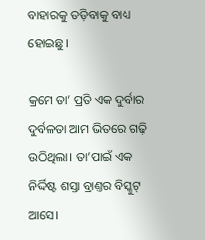ବାହାରକୁ ତଡ଼ିବାକୁ ବାଧ୍ୟ ହୋଇଛୁ।

କ୍ରମେ ତା’ ପ୍ରତି ଏକ ଦୁର୍ବାର ଦୁର୍ବଳତା ଆମ ଭିତରେ ଗଢ଼ି ଉଠିଥିଲା। ତା’ପାଇଁ ଏକ ନିର୍ଦ୍ଦିଷ୍ଟ ଶସ୍ତା ବ୍ରାଣ୍ତର ବିସ୍କୁଟ୍‌ ଆସେ।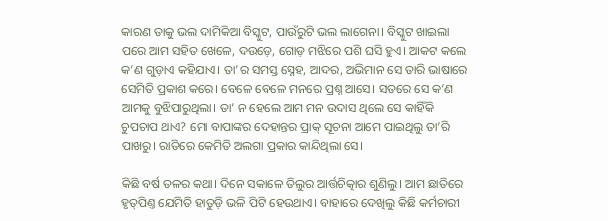କାରଣ ତାକୁ ଭଲ ଦାମିକିଆ ବିସ୍କୁଟ, ପାଉଁରୁଟି ଭଲ ଲାଗେନା। ବିସ୍କୁଟ ଖାଇଲା ପରେ ଆମ ସହିତ ଖେଳେ, ଦଉଡ଼େ, ଗୋଡ଼ ମଝିରେ ପଶି ଘସି ହୁଏ। ଆକଟ କଲେ କ’ଣ ଗୁଡ଼ାଏ କହିଯାଏ। ତା’ର ସମସ୍ତ ସ୍ନେହ, ଆଦର, ଅଭିମାନ ସେ ତାରି ଭାଷାରେ ସେମିତି ପ୍ରକାଶ କରେ। ବେଳେ ବେଳେ ମନରେ ପ୍ରଶ୍ନ ଆସେ। ସତରେ ସେ କ’ଣ ଆମକୁ ବୁଝିପାରୁଥିଲା। ତା’ ନ ହେଲେ ଆମ ମନ ଉଦାସ ଥିଲେ ସେ କାହିଁକି ଚୁପଚାପ ଥାଏ? ମୋ ବାପାଙ୍କର ଦେହାନ୍ତର ପ୍ରାକ୍‌ ସୂଚନା ଆମେ ପାଇଥିଲୁ ତା’ରି ପାଖରୁ। ରାତିରେ କେମିତି ଅଲଗା ପ୍ରକାର କାନ୍ଦିଥିଲା ସେ।

କିଛି ବର୍ଷ ତଳର କଥା। ଦିନେ ସକାଳେ ତିଲୁର ଆର୍ତ୍ତଚିତ୍କାର ଶୁଣିଲୁ। ଆମ ଛାତିରେ ହୃତ୍‌ପିଣ୍ତ ଯେମିତି ହାତୁଡ଼ି ଭଳି ପିଟି ହେଉଥାଏ। ବାହାରେ ଦେଖିଲୁ କିଛି କର୍ମଚାରୀ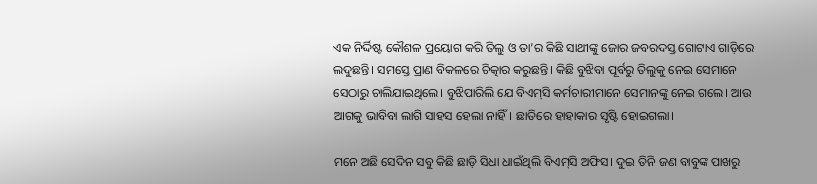ଏକ ନିର୍ଦ୍ଦିଷ୍ଟ କୌଶଳ ପ୍ରୟୋଗ କରି ତିଲୁ ଓ ତା’ର କିଛି ସାଥୀଙ୍କୁ ଜୋର ଜବରଦସ୍ତ ଗୋଟାଏ ଗାଡ଼ିରେ ଲଦୁଛନ୍ତି। ସମସ୍ତେ ପ୍ରାଣ ବିକଳରେ ଚିତ୍କାର କରୁଛନ୍ତି। କିଛି ବୁଝିବା ପୂର୍ବରୁ ତିଲୁକୁ ନେଇ ସେମାନେ ସେଠାରୁ ଚାଲିଯାଇଥିଲେ। ବୁଝିପାରିଲି ଯେ ବିଏମ୍‌ସି କର୍ମଚାରୀମାନେ ସେମାନଙ୍କୁ ନେଇ ଗଲେ। ଆଉ ଆଗକୁ ଭାବିବା ଲାଗି ସାହସ ହେଲା ନାହିଁ। ଛାତିରେ ହାହାକାର ସୃଷ୍ଟି ହୋଇଗଲା।

ମନେ ଅଛି ସେଦିନ ସବୁ କିଛି ଛାଡ଼ି ସିଧା ଧାଇଁଥିଲି ବିଏମ୍‌ସି ଅଫିସ। ଦୁଇ ତିନି ଜଣ ବାବୁଙ୍କ ପାଖରୁ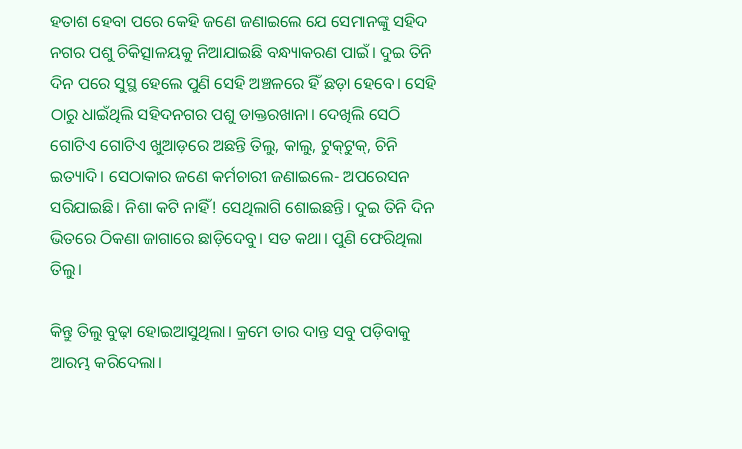ହତାଶ ହେବା ପରେ କେହି ଜଣେ ଜଣାଇଲେ ଯେ ସେମାନଙ୍କୁ ସହିଦ ନଗର ପଶୁ ଚିକିତ୍ସାଳୟକୁ ନିଆଯାଇଛି ବନ୍ଧ୍ୟାକରଣ ପାଇଁ। ଦୁଇ ତିନି ଦିନ ପରେ ସୁସ୍ଥ ହେଲେ ପୁଣି ସେହି ଅଞ୍ଚଳରେ ହିଁ ଛଡ଼ା ହେବେ। ସେହି ଠାରୁ ଧାଇଁଥିଲି ସହିଦନଗର ପଶୁ ଡାକ୍ତରଖାନା। ଦେଖିଲି ସେଠି ଗୋଟିଏ ଗୋଟିଏ ଖୁଆଡ଼ରେ ଅଛନ୍ତି ତିଲୁ, କାଲୁ, ଟୁକ୍‌ଟୁକ୍‌, ଚିନି ଇତ୍ୟାଦି। ସେଠାକାର ଜଣେ କର୍ମଚାରୀ ଜଣାଇଲେ- ଅପରେସନ ସରିଯାଇଛି। ନିଶା କଟି ନାହିଁ! ସେଥିଲାଗି ଶୋଇଛନ୍ତି। ଦୁଇ ତିନି ଦିନ ଭିତରେ ଠିକଣା ଜାଗାରେ ଛାଡ଼ିଦେବୁ। ସତ କଥା। ପୁଣି ଫେରିଥିଲା ତିଲୁ।

କିନ୍ତୁ ତିଲୁ ବୁଢ଼ା ହୋଇଆସୁଥିଲା। କ୍ରମେ ତାର ଦାନ୍ତ ସବୁ ପଡ଼ିବାକୁ ଆରମ୍ଭ କରିଦେଲା।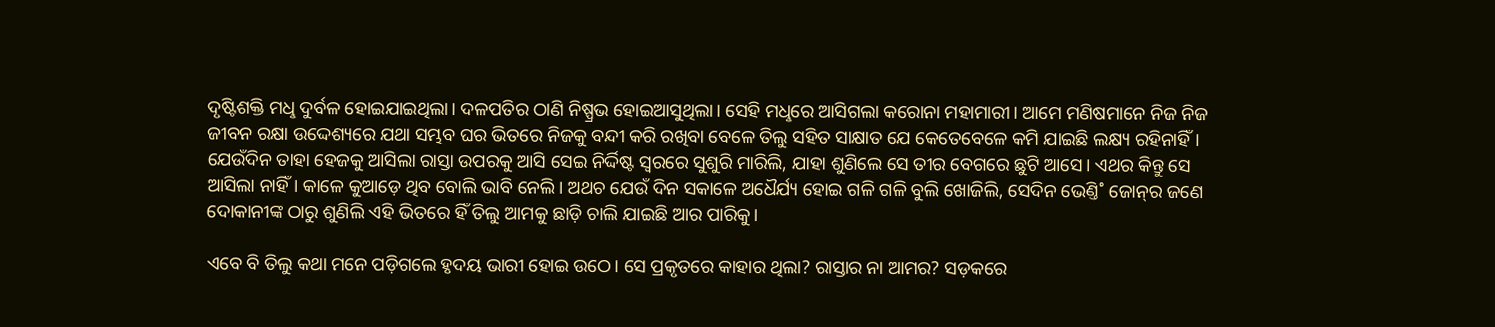ଦୃଷ୍ଟିଶକ୍ତି ମଧୢ ଦୁର୍ବଳ ହୋଇଯାଇଥିଲା। ଦଳପତିର ଠାଣି ନିଷ୍ପ୍ରଭ ହୋଇଆସୁଥିଲା। ସେହି ମଧୢରେ ଆସିଗଲା କରୋନା ମହାମାରୀ। ଆମେ ମଣିଷମାନେ ନିଜ ନିଜ ଜୀବନ ରକ୍ଷା ଉଦ୍ଦେଶ୍ୟରେ ଯଥା ସମ୍ଭବ ଘର ଭିତରେ ନିଜକୁ ବନ୍ଦୀ କରି ରଖିବା ବେଳେ ତିଲୁ ସହିତ ସାକ୍ଷାତ ଯେ କେତେବେଳେ କମି ଯାଇଛି ଲକ୍ଷ୍ୟ ରହିନାହିଁ। ଯେଉଁଦିନ ତାହା ହେଜକୁ ଆସିଲା ରାସ୍ତା ଉପରକୁ ଆସି ସେଇ ନିର୍ଦ୍ଦିଷ୍ଟ ସ୍ବରରେ ସୁଶୁରି ମାରିଲି, ଯାହା ଶୁଣିଲେ ସେ ତୀର ବେଗରେ ଛୁଟି ଆସେ। ଏଥର କିନ୍ତୁ ସେ ଆସିଲା ନାହିଁ। କାଳେ କୁଆଡ଼େ ଥିବ ବୋଲି ଭାବି ନେଲି। ଅଥଚ ଯେଉଁ ଦିନ ସକାଳେ ଅଧୈର୍ଯ୍ୟ ହୋଇ ଗଳି ଗଳି ବୁଲି ଖୋଜିଲି, ସେଦିନ ଭେଣ୍ତି˚ ଜୋନ୍‌ର ଜଣେ ଦୋକାନୀଙ୍କ ଠାରୁ ଶୁଣିଲି ଏହି ଭିତରେ ହିଁ ତିଲୁ ଆମକୁ ଛାଡ଼ି ଚାଲି ଯାଇଛି ଆର ପାରିକୁ।

ଏବେ ବି ତିଲୁ କଥା ମନେ ପଡ଼ିଗଲେ ହୃଦୟ ଭାରୀ ହୋଇ ଉଠେ। ସେ ପ୍ରକୃତରେ କାହାର ଥିଲା? ରାସ୍ତାର ନା ଆମର? ସଡ଼କରେ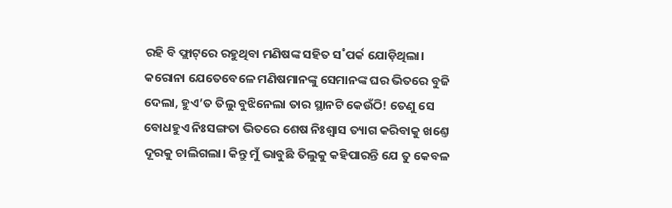ରହି ବି ଫ୍ଲାଟ୍‌ରେ ରହୁଥିବା ମଣିଷଙ୍କ ସହିତ ସ˚ପର୍କ ଯୋଡ଼ିଥିଲା। କରୋନା ଯେତେବେଳେ ମଣିଷମାନଙ୍କୁ ସେମାନଙ୍କ ଘର ଭିତରେ ବୁଜି ଦେଲା, ହୁଏ’ତ ତିଲୁ ବୁଝିନେଲା ତାର ସ୍ଥାନଟି କେଉଁଠି! ତେଣୁ ସେ ବୋଧହୁଏ ନିଃସଙ୍ଗତା ଭିତରେ ଶେଷ ନିଃଶ୍ବାସ ତ୍ୟାଗ କରିବାକୁ ଖଣ୍ତେ ଦୂରକୁ ଚାଲିଗଲା। କିନ୍ତୁ ମୁଁ ଭାବୁଛି ତିଲୁକୁ କହିପାରନ୍ତି ଯେ ତୁ କେବଳ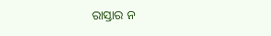ରାସ୍ତାର ନ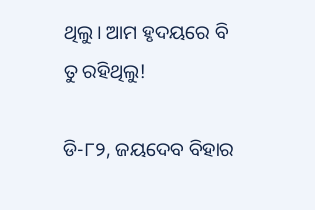ଥିଲୁ। ଆମ ହୃଦୟରେ ବି ତୁ ରହିଥିଲୁ!

ଡି-୮୨, ଜୟଦେବ ବିହାର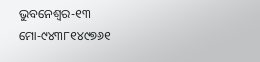ଭୁବନେଶ୍ବର-୧୩
ମୋ-୯୪୩୮୧୪୯୭୬୧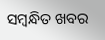ସମ୍ବନ୍ଧିତ ଖବର